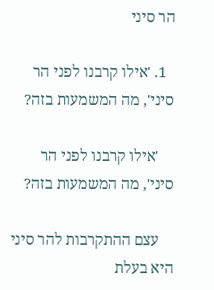הר סיני

  1. 'אילו קרבנו לפני הר סיני', מה המשמעות בזה?

    'אילו קרבנו לפני הר סיני', מה המשמעות בזה?

    עצם ההתקרבות להר סיני היא בעלת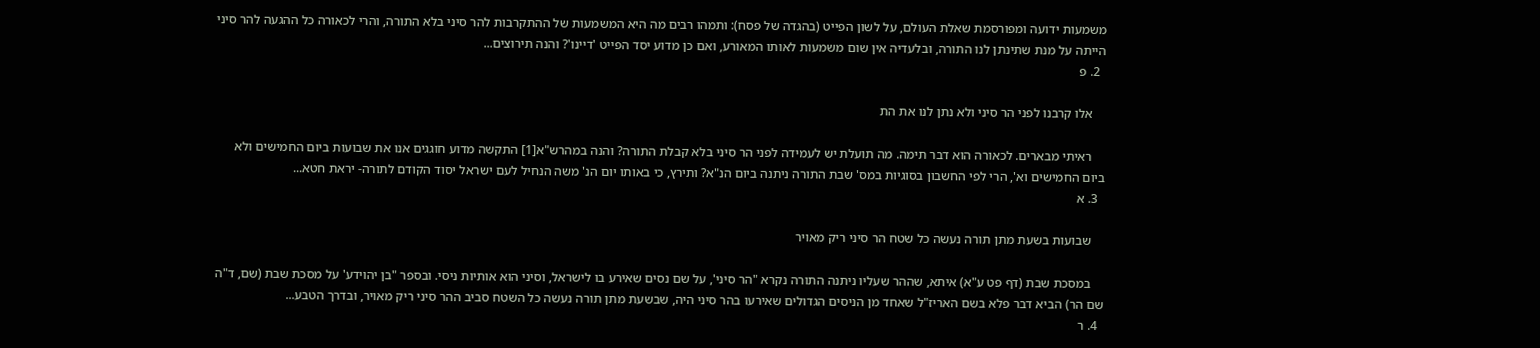משמעות ידועה ומפורסמת שאלת העולם, על לשון הפייט (בהגדה של פסח): ותמהו רבים מה היא המשמעות של ההתקרבות להר סיני בלא התורה, והרי לכאורה כל ההגעה להר סיני הייתה על מנת שתינתן לנו התורה, ובלעדיה אין שום משמעות לאותו המאורע, ואם כן מדוע יסד הפייט 'דיינו'? והנה תירוצים...
  2. פ

    אלו קרבנו לפני הר סיני ולא נתן לנו את הת

    ראיתי מבארים. לכאורה הוא דבר תימה. מה תועלת יש לעמידה לפני הר סיני בלא קבלת התורה? והנה במהרש"א[1] התקשה מדוע חוגגים אנו את שבועות ביום החמישים ולא ביום החמישים וא', הרי לפי החשבון בסוגיות במס' שבת התורה ניתנה ביום הנ"א? ותירץ, כי באותו יום הנ' משה הנחיל לעם ישראל יסוד הקודם לתורה- יראת חטא...
  3. א

    שבועות בשעת מתן תורה נעשה כל שטח הר סיני ריק מאויר

    במסכת שבת (דף פט ע"א) איתא, שההר שעליו ניתנה התורה נקרא "הר סיני', על שם נסים שאירע בו לישראל, וסיני הוא אותיות ניסי. ובספר "בן יהוידע' על מסכת שבת (שם, ד"ה שם הר) הביא דבר פלא בשם האריז"ל שאחד מן הניסים הגדולים שאירעו בהר סיני היה, שבשעת מתן תורה נעשה כל השטח סביב ההר סיני ריק מאויר, ובדרך הטבע...
  4. ר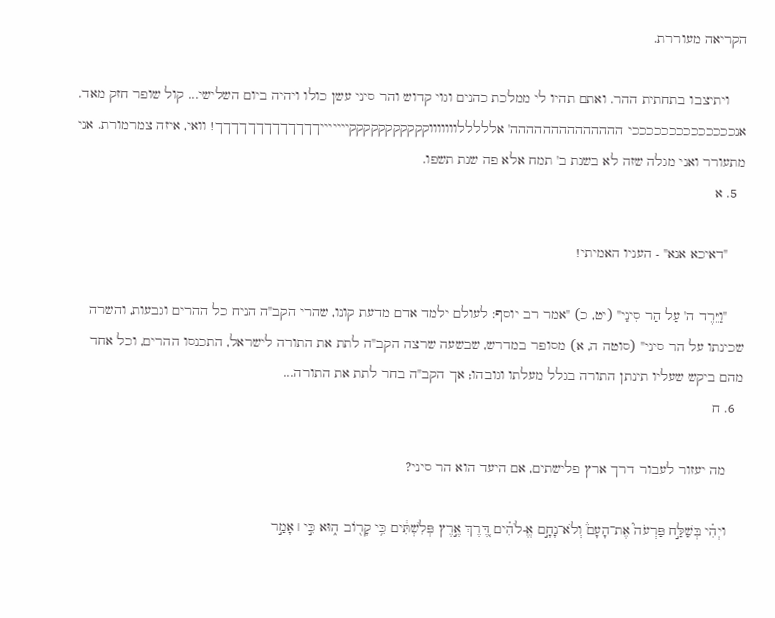הקריאה מעוררת.

    ויתיצבו בתחתית ההר. ואתם תהיו לי ממלכת כהנים וגוי קדוש והר סיני עשן כולו ויהיה ביום השלישי... קול שופר חזק מאד. אנככככככככככככככי הההההההההההההה' אלללללוווווווקקקקקקקקקקקיייייייךךךךךךךךךךךךך! וואי, איזה צמרמורת. אני מתעורר ואני מגלה שזה לא בשנת ב' תמח אלא פה שנת תשפו.
  5. א

    "דאיכא אנא" - העניו האמיתי!

    "וַיֵּרֶד ה' עַל הַר סִינַי" (יט, כ) "אמר רב יוסף: לעולם ילמד אדם מדעת קונו, שהרי הקב"ה הניח כל ההרים וגבעות, והשרה שכינתו על הר סיני" (סוטה ה, א) מסופר במדרש, שבשעה שרצה הקב"ה לתת את התורה לישראל, התכנסו ההרים, וכל אחד מהם ביקש שעליו תינתן התורה בגלל מעלתו וגובהו; אך הקב"ה בחר לתת את התורה...
  6. ח

    מה יעזור לעבור דרך ארץ פלישתים, אם היעד הוא הר סיני?

    ויְהִ֗י בְּשַׁלַּ֣ח פַּרְעֹה֮ אֶת־הָעָם֒ וְלֹא־נָחָ֣ם אֱ-לֹהִ֗ים דֶּ֚רֶךְ אֶ֣רֶץ פְּלִשְׁתִּ֔ים כִּ֥י קָר֖וֹב ה֑וּא כִּ֣י ׀ אָמַ֣ר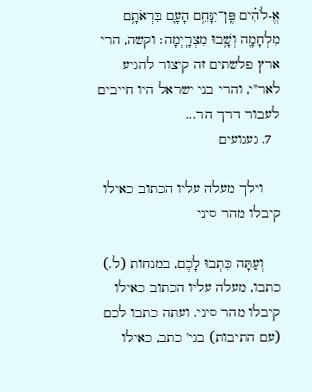אֱ-לֹהִ֗ים פֶּֽן־יִנָּחֵ֥ם הָעָ֛ם בִּרְאֹתָ֥ם מִלְחָמָ֖ה וְשָׁ֥בוּ מִצְרָֽיְמָה׃ וקשה, הרי ארץ פלשתים זה קיצור להגיע לאר"י, והרי בני ישראל היו חייבים לעבור דרך הר...
  7. געגועים

    וילך מעלה עליו הכתוב כאילו קיבלו מהר סיני

    וְעַתָּה כִּתְבוּ לָכֶם, במנחות (ל.) כתבו, מעלה עליו הכתוב כאילו קיבלו מהר סיני. ועתה כתבו לכם (עם התיבות) בגי' כתב, כאילו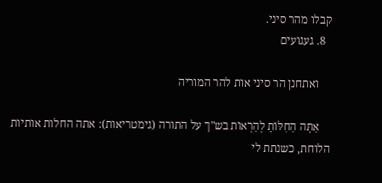קבלו מהר סיני.
  8. געגועים

    ואתחנן הר סיני אות להר המוריה

    אַתָּה הַחִלּוֹתָ לְהַרְאוֹת בש"ך על התורה (גימטריאות): אתה החלות אותיות הלוחת, כשנתת לי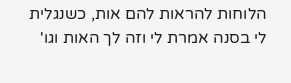הלוחות להראות להם אות, כשנגלית לי בסנה אמרת לי וזה לך האות וגו'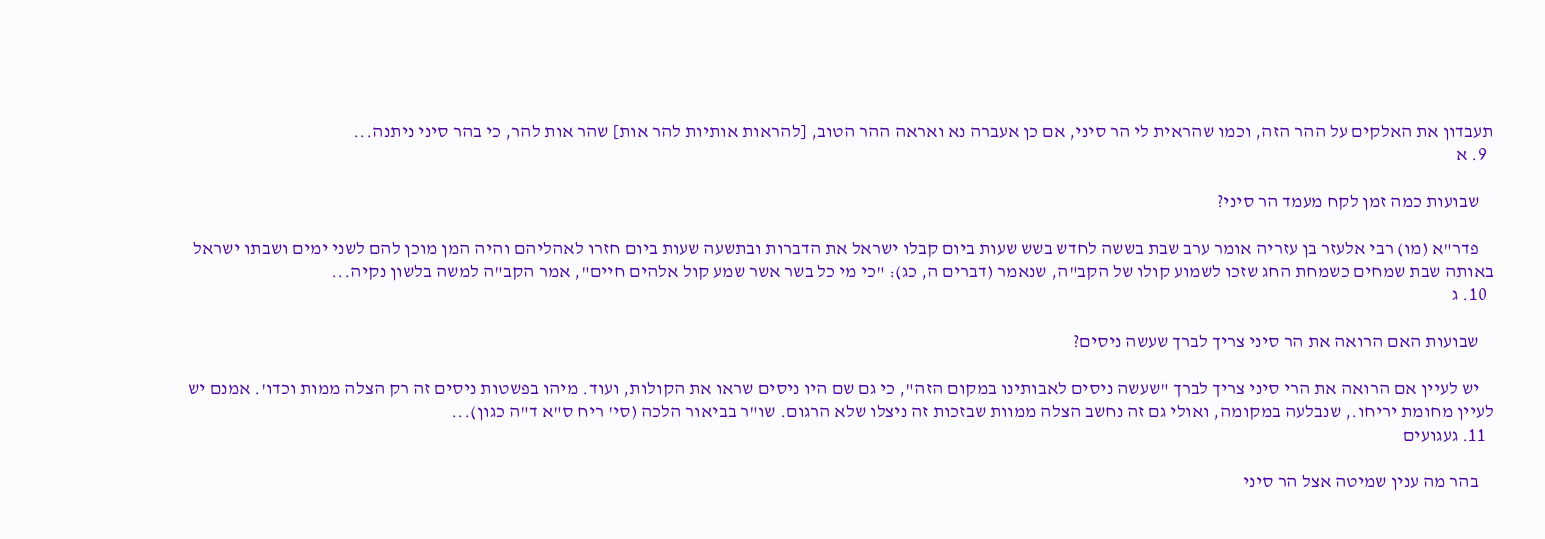תעבדון את האלקים על ההר הזה, וכמו שהראית לי הר סיני, אם כן אעברה נא ואראה ההר הטוב, [להראות אותיות להר אות] שהר אות להר, כי בהר סיני ניתנה...
  9. א

    שבועות כמה זמן לקח מעמד הר סיני?

    פדר"א (מו) רבי אלעזר בן עזריה אומר ערב שבת בששה לחדש בשש שעות ביום קבלו ישראל את הדברות ובתשעה שעות ביום חזרו לאהליהם והיה המן מוכן להם לשני ימים ושבתו ישראל באותה שבת שמחים כשמחת החג שזכו לשמוע קולו של הקב"ה, שנאמר (דברים ה, כג): "כי מי כל בשר אשר שמע קול אלהים חיים", אמר הקב"ה למשה בלשון נקיה...
  10. ג

    שבועות האם הרואה את הר סיני צריך לברך שעשה ניסים?

    יש לעיין אם הרואה את הרי סיני צריך לברך "שעשה ניסים לאבותינו במקום הזה", כי גם שם היו ניסים שראו את הקולות, ועוד. מיהו בפשטות ניסים זה רק הצלה ממות וכדו'. אמנם יש לעיין מחומת יריחו., שנבלעה במקומה, ואולי גם זה נחשב הצלה ממוות שבזכות זה ניצלו שלא הרגום. שו"ר בביאור הלכה (סי' ריח ס"א ד"ה כגון)...
  11. געגועים

    בהר מה ענין שמיטה אצל הר סיני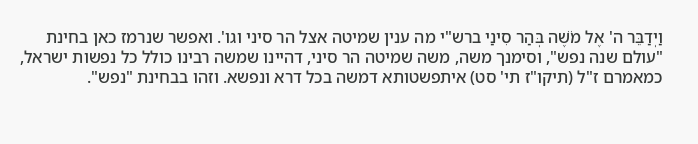וַיְדַבֵּר ה' אֶל מֹשֶׁה בְּהַר סִינַי ברש"י מה ענין שמיטה אצל הר סיני וגו'. ואפשר שנרמז כאן בחינת "עולם שנה נפש", וסימנך משה, משה שמיטה הר סיני, דהיינו שמשה רבינו כולל כל נפשות ישראל, כמאמרם ז"ל (תיקו"ז תי' סט) איתפשטותא דמשה בכל דרא ונפשא. וזהו בבחינת "נפש".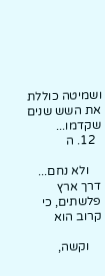ושמיטה כוללת את השש שנים שקדמו...
  12. ה

    ולא נחם... דרך ארץ פלשתים, כי קרוב הוא

    וקשה,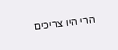הרי היו צריכים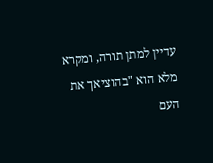עדיין למתן תורה, ומקרא מלא הוא "בהוציאך את העם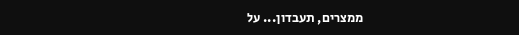ממצרים, תעבדון... על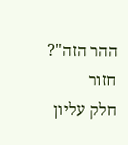ההר הזה"?
חזור
חלק עליון